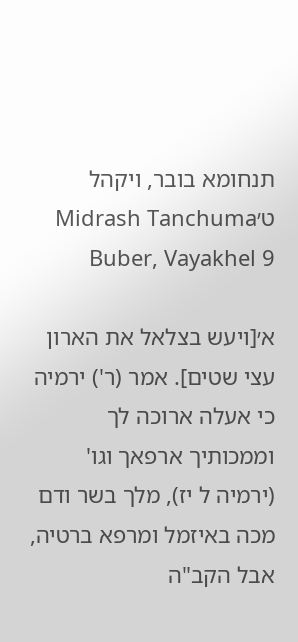תנחומא בובר, ויקהל ט׳Midrash Tanchuma Buber, Vayakhel 9

א׳[ויעש בצלאל את הארון עצי שטים]. אמר (ר') ירמיה כי אעלה ארוכה לך וממכותיך ארפאך וגו' (ירמיה ל יז), מלך בשר ודם מכה באיזמל ומרפא ברטיה, אבל הקב"ה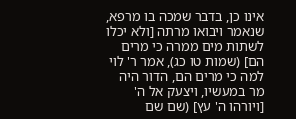אינו כן, בדבר שמכה בו מרפא, שנאמר ויבואו מרתה [ולא יכלו לשתות מים ממרה כי מרים הם] (שמות טו כג), אמר ר' לוי למה כי מרים הם, הדור היה מר במעשיו, ויצעק אל ה' [ויורהו ה' עץ] (שם שם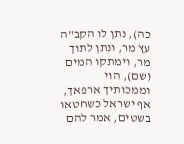כה), נתן לו הקב"ה עץ מר, ונתן לתוך מר, וימתקו המים (שם), הוי וממכותיך ארפאך, אף ישראל כשחטאו בשטים, אמר להם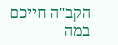הקב"ה חייכם במה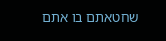שחטאתם בו אתם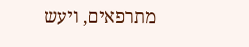מתרפאים, ויעש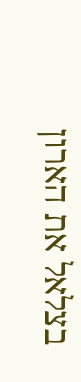בצלאל את הארון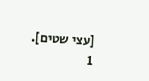[עצי שטים].
1